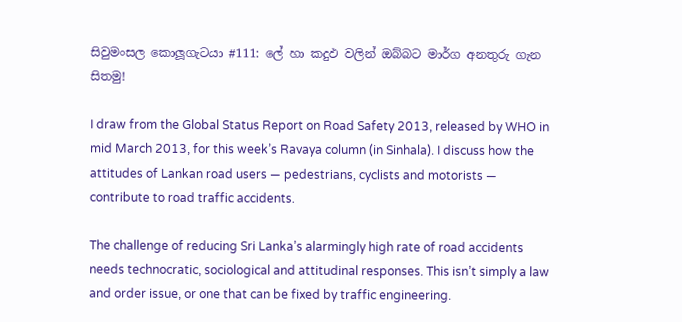සිවුමංසල කොලූගැටයා #111: ලේ හා කදුඵ වලින් ඔබ්බට මාර්ග අනතුරු ගැන සිතමු!

I draw from the Global Status Report on Road Safety 2013, released by WHO in mid March 2013, for this week’s Ravaya column (in Sinhala). I discuss how the attitudes of Lankan road users — pedestrians, cyclists and motorists — contribute to road traffic accidents.

The challenge of reducing Sri Lanka’s alarmingly high rate of road accidents needs technocratic, sociological and attitudinal responses. This isn’t simply a law and order issue, or one that can be fixed by traffic engineering.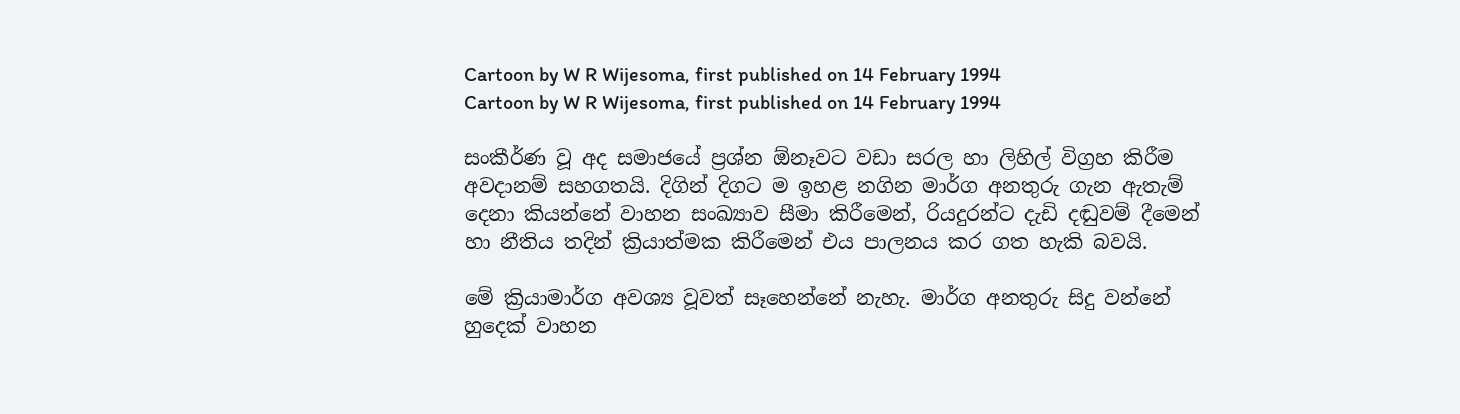Cartoon by W R Wijesoma, first published on 14 February 1994
Cartoon by W R Wijesoma, first published on 14 February 1994

සංකීර්ණ වූ අද සමාජයේ ප්‍රශ්න ඕනෑවට වඩා සරල හා ලිහිල් විග්‍රහ කිරීම අවදානම් සහගතයි. දිගින් දිගට ම ඉහළ නගින මාර්ග අනතුරු ගැන ඇතැම් දෙනා කියන්නේ වාහන සංඛ්‍යාව සීමා කිරීමෙන්, රියදුරන්ට දැඩි දඬුවම් දීමෙන් හා නීතිය තදින් ක්‍රියාත්මක කිරීමෙන් එය පාලනය කර ගත හැකි බවයි.

මේ ක්‍රියාමාර්ග අවශ්‍ය වූවත් සෑහෙන්නේ නැහැ. මාර්ග අනතුරු සිදු වන්නේ හුදෙක් වාහන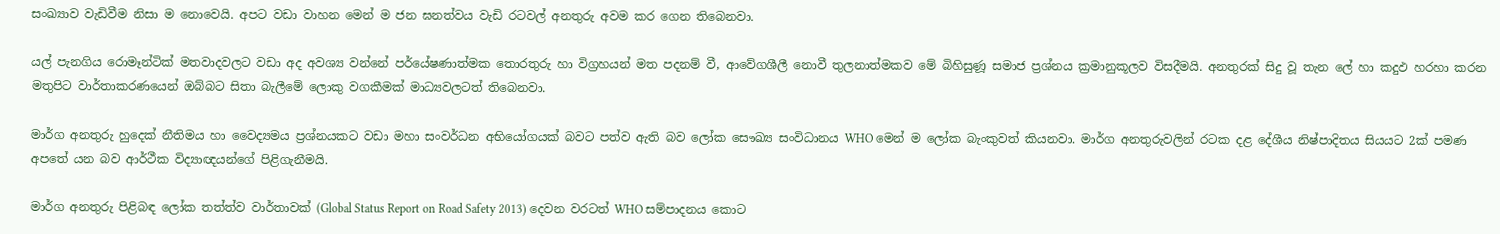සංඛ්‍යාව වැඩිවීම නිසා ම නොවෙයි. අපට වඩා වාහන මෙන් ම ජන ඝනත්වය වැඩි රටවල් අනතුරු අවම කර ගෙන තිබෙනවා.

යල් පැනගිය රොමෑන්ටික් මතවාදවලට වඩා අද අවශ්‍ය වන්නේ පර්යේෂණාත්මක තොරතුරු හා විග්‍රහයන් මත පදනම් වී, ආවේගශීලී නොවී තුලනාත්මකව මේ බිහිසුණූ සමාජ ප්‍රශ්නය ක්‍රමානුකූලව විසදීමයි. අනතුරක් සිදු වූ තැන ලේ හා කදුඵ හරහා කරන මතුපිට වාර්තාකරණයෙන් ඔබ්බට සිතා බැලීමේ ලොකු වගකීමක් මාධ්‍යවලටත් තිබෙනවා.

මාර්ග අනතුරු හුදෙක් නීතිමය හා වෛද්‍යමය ප්‍රශ්නයකට වඩා මහා සංවර්ධන අභියෝගයක් බවට පත්ව ඇති බව ලෝක සෞඛ්‍ය සංවිධානය WHO මෙන් ම ලෝක බැංකුවත් කියනවා. මාර්ග අනතුරුවලින් රටක දළ දේශීය නිෂ්පාදිතය සියයට 2ක් පමණ අපතේ යන බව ආර්ථීක විද්‍යාඥයන්ගේ පිළිගැනීමයි.

මාර්ග අනතුරු පිළිබඳ ලෝක තත්ත්ව වාර්තාවක් (Global Status Report on Road Safety 2013) දෙවන වරටත් WHO සම්පාදනය කොට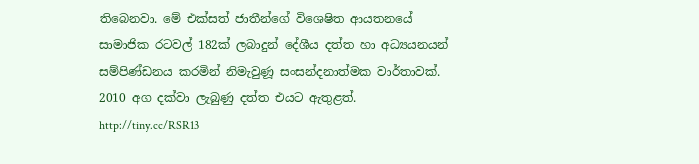තිබෙනවා. මේ එක්සත් ජාතීන්ගේ විශෙෂිත ආයතනයේ සාමාජික රටවල් 182ක් ලබාදුන් දේශීය දත්ත හා අධ්‍යයනයන් සම්පිණ්ඩනය කරමින් නිමැවුණූ සංසන්දනාත්මක වාර්තාවක්. 2010 අග දක්වා ලැබුණු දත්ත එයට ඇතුළත්. http://tiny.cc/RSR13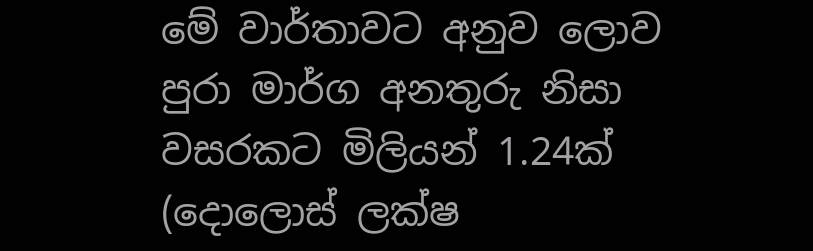මේ වාර්තාවට අනුව ලොව පුරා මාර්ග අනතුරු නිසා වසරකට මිලියන් 1.24ක් (දොලොස් ලක්ෂ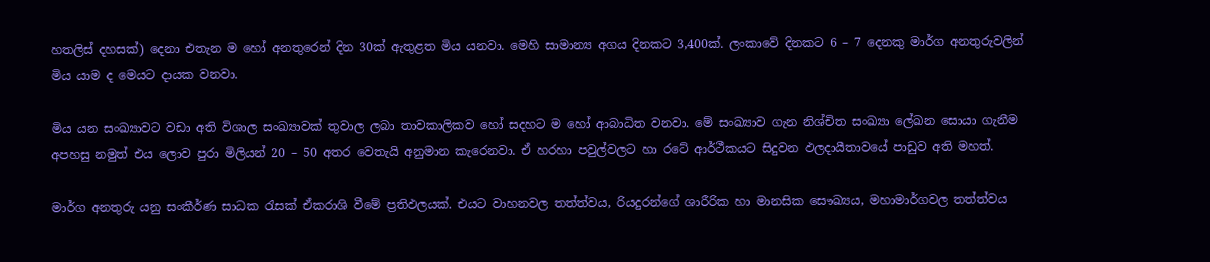හතලිස් දහසක්) දෙනා එතැන ම හෝ අනතුරෙන් දින 30ක් ඇතුළත මිය යනවා. මෙහි සාමාන්‍ය අගය දිනකට 3,400ක්. ලංකාවේ දිනකට 6 – 7 දෙනකු මාර්ග අනතුරුවලින් මිය යාම ද මෙයට දායක වනවා.

මිය යන සංඛ්‍යාවට වඩා අති විශාල සංඛ්‍යාවක් තුවාල ලබා තාවකාලිකව හෝ සදහට ම හෝ ආබාධිත වනවා. මේ සංඛ්‍යාව ගැන නිශ්චිත සංඛ්‍යා ලේඛන සොයා ගැනීම අපහසු නමුත් එය ලොව පුරා මිලියන් 20 – 50 අතර වෙතැයි අනුමාන කැරෙනවා. ඒ හරහා පවුල්වලට හා රටේ ආර්ථීකයට සිදුවන ඵලදායීතාවයේ පාඩුව අති මහත්.

මාර්ග අනතුරු යනු සංකීර්ණ සාධක රැසක් ඒකරාශි වීමේ ප්‍රතිඵලයක්. එයට වාහනවල තත්ත්වය, රියදුරන්ගේ ශාරීරික හා මානසික සෞඛ්‍යය, මහාමාර්ගවල තත්ත්වය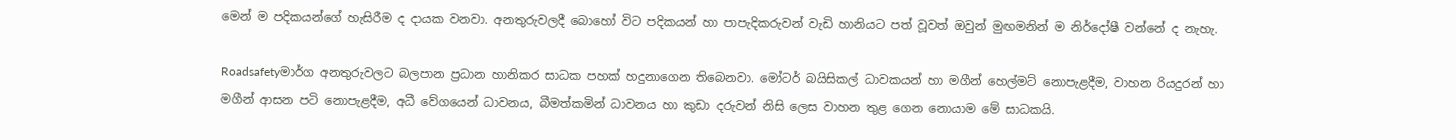මෙන් ම පදිකයන්ගේ හැසිරීම ද දායක වනවා. අනතුරුවලදී බොහෝ විට පදිකයන් හා පාපැදිකරුවන් වැඩි හානියට පත් වූවත් ඔවුන් මුඟමනින් ම නිර්දෝෂී වන්නේ ද නැහැ.

Roadsafetyමාර්ග අනතුරුවලට බලපාන ප්‍රධාන හානිකර සාධක පහක් හදුනාගෙන තිබෙනවා. මෝටර් බයිසිකල් ධාවකයන් හා මගීන් හෙල්මට් නොපැළදීම, වාහන රියදුරන් හා මගීන් ආසන පටි නොපැළදීම, අධී වේගයෙන් ධාවනය, බීමත්කමින් ධාවනය හා කුඩා දරුවන් නිසි ලෙස වාහන තුළ ගෙන නොයාම මේ සාධකයි.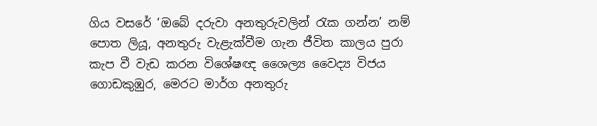ගිය වසරේ ‘ඔබේ දරුවා අනතුරුවලින් රැක ගන්න’ නම් පොත ලියූ, අනතුරු වැළැක්වීම ගැන ජීවිත කාලය පුරා කැප වී වැඩ කරන විශේෂඥ ශෛල්‍ය වෛද්‍ය විජය ගොඩකුඹුර, මෙරට මාර්ග අනතුරු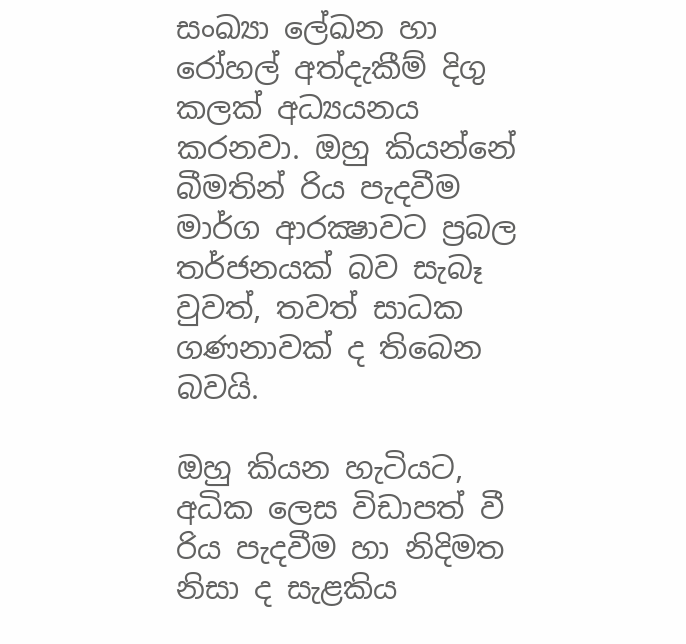සංඛ්‍යා ලේඛන හා රෝහල් අත්දැකීම් දිගු කලක් අධ්‍යයනය කරනවා. ඔහු කියන්නේ බීමතින් රිය පැදවීම මාර්ග ආරක්‍ෂාවට ප්‍රබල තර්ජනයක් බව සැබෑ වුවත්, තවත් සාධක ගණනාවක් ද තිබෙන බවයි.

ඔහු කියන හැටියට, අධික ලෙස විඩාපත් වී රිය පැදවීම හා නිදිමත නිසා ද සැළකිය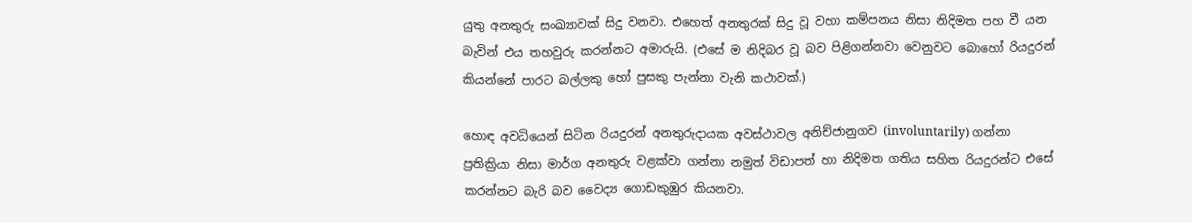යුතු අනතුරු සංඛ්‍යාවක් සිදු වනවා. එහෙත් අනතුරක් සිදු වූ වහා කම්පනය නිසා නිදිමත පහ වී යන බැවින් එය තහවුරු කරන්නට අමාරුයි. (එසේ ම නිදිබර වූ බව පිළිගන්නවා වෙනුවට බොහෝ රියදුරන් කියන්නේ පාරට බල්ලකු හෝ පුසකු පැන්නා වැනි කථාවක්.)

හොඳ අවධියෙන් සිටින රියදුරන් අනතුරුදායක අවස්ථාවල අනිච්ජානුගව (involuntarily) ගන්නා ප්‍රතික්‍රියා නිසා මාර්ග අනතුරු වළක්වා ගන්නා නමුත් විඩාපත් හා නිදිමත ගතිය සහිත රියදුරන්ට එසේ කරන්නට බැරි බව වෛද්‍ය ගොඩකුඹුර කියනවා.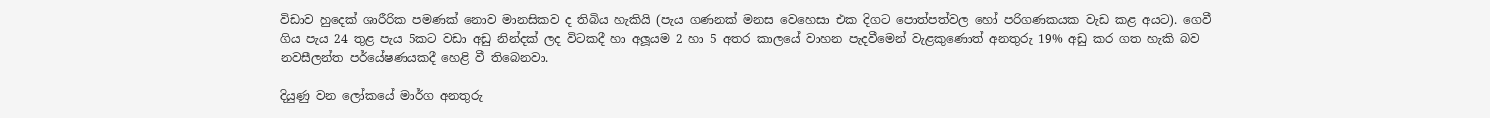විඩාව හුදෙක් ශාරීරික පමණක් නොව මානසිකව ද තිබිය හැකියි (පැය ගණනක් මනස වෙහෙසා එක දිගට පොත්පත්වල හෝ පරිගණකයක වැඩ කළ අයට). ගෙවී ගිය පැය 24 තුළ පැය 5කට වඩා අඩු නින්දක් ලද විටකදී හා අලූයම 2 හා 5 අතර කාලයේ වාහන පැදවීමෙන් වැළකුණොත් අනතුරු 19% අඩු කර ගත හැකි බව නවසීලන්ත පර්යේෂණයකදී හෙළි වී තිබෙනවා.

දියුණු වන ලෝකයේ මාර්ග අනතුරු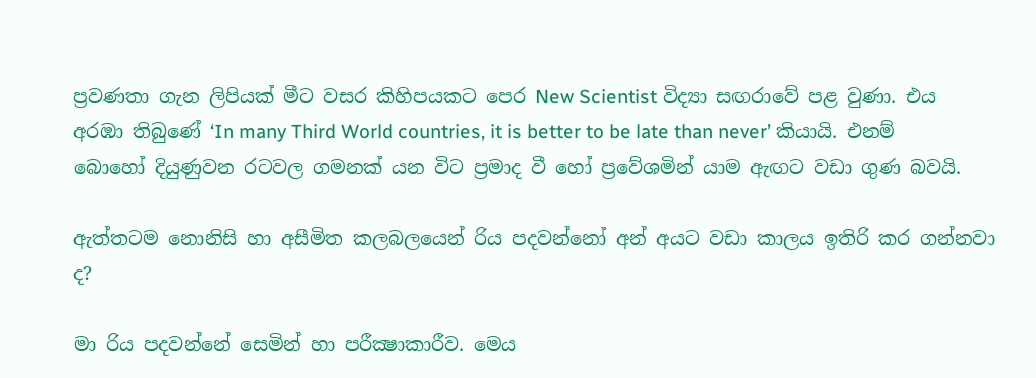ප්‍රවණතා ගැන ලිපියක් මීට වසර කිහිපයකට පෙර New Scientist විද්‍යා සඟරාවේ පළ වුණා. එය අරඹා තිබුණේ ‘In many Third World countries, it is better to be late than never’ කියායි. එනම් බොහෝ දියුණුවන රටවල ගමනක් යන විට ප්‍රමාද වී හෝ ප්‍රවේශමින් යාම ඇඟට වඩා ගුණ බවයි.

ඇත්තටම නොනිසි හා අසීමිත කලබලයෙන් රිය පදවන්නෝ අන් අයට වඩා කාලය ඉතිරි කර ගන්නවා ද?

මා රිය පදවන්නේ සෙමින් හා පරීක්‍ෂාකාරීව. මෙය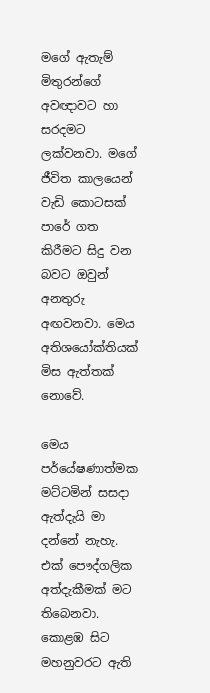මගේ ඇතැම් මිතුරන්ගේ අවඥාවට හා සරදමට ලක්වනවා. මගේ ජීවිත කාලයෙන් වැඩි කොටසක් පාරේ ගත කිරීමට සිදු වන බවට ඔවුන් අනතුරු අඟවනවා. මෙය අතිශයෝක්තියක් මිස ඇත්තක් නොවේ.

මෙය පර්යේෂණාත්මක මට්ටමින් සසදා ඇත්දැයි මා දන්නේ නැහැ. එක් පෞද්ගලික අත්දැකීමක් මට තිබෙනවා. කොළඹ සිට මහනුවරට ඇති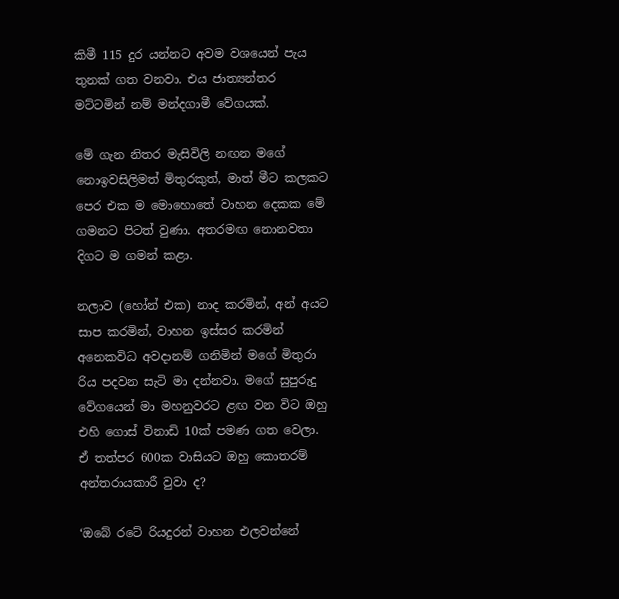කිමී 115 දුර යන්නට අවම වශයෙන් පැය තුනක් ගත වනවා. එය ජාත්‍යන්තර මට්ටමින් නම් මන්දගාමී වේගයක්.

මේ ගැන නිතර මැසිවිලි නඟන මගේ නොඉවසිලිමත් මිතුරකුත්, මාත් මීට කලකට පෙර එක ම මොහොතේ වාහන දෙකක මේ ගමනට පිටත් වුණා. අතරමඟ නොනවතා දිගට ම ගමන් කළා.

නලාව (හෝන් එක) නාද කරමින්, අන් අයට සාප කරමින්, වාහන ඉස්සර කරමින් අනෙකවිධ අවදානම් ගනිමින් මගේ මිතුරා රිය පදවන සැටි මා දන්නවා. මගේ සුපුරුදු වේගයෙන් මා මහනුවරට ළඟ වන විට ඔහු එහි ගොස් විනාඩි 10ක් පමණ ගත වෙලා. ඒ තත්පර 600ක වාසියට ඔහු කොතරම් අන්තරායකාරී වුවා ද?

‘ඔබේ රටේ රියදුරන් වාහන එලවන්නේ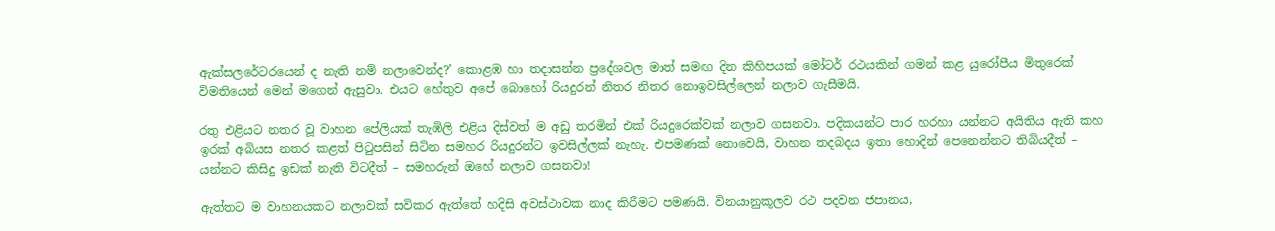ඇක්සලරේටරයෙන් ද නැති නම් නලාවෙන්ද?’ කොළඹ හා තදාසන්න ප්‍රදේශවල මාත් සමඟ දින කිහිපයක් මෝටර් රථයකින් ගමන් කළ යුරෝපීය මිතුරෙක් විමතියෙන් මෙන් මගෙන් ඇසුවා. එයට හේතුව අපේ බොහෝ රියදුරන් නිතර නිතර නොඉවසිල්ලෙන් නලාව ගැසීමයි.

රතු එළියට නතර වූ වාහන පේලියක් තැඹිලි එළිය දිස්වත් ම අඩු තරමින් එක් රියදුරෙක්වක් නලාව ගසනවා. පදිකයන්ට පාර හරහා යන්නට අයිතිය ඇති කහ ඉරක් අබියස නතර කළත් පිටුපසින් සිටින සමහර රියදුරන්ට ඉවසිල්ලක් නැහැ. එපමණක් නොවෙයි, වාහන තදබදය ඉතා හොදින් පෙනෙන්නට තිබියදීත් – යන්නට කිසිදු ඉඩක් නැති විටදීත් – සමහරුන් ඔහේ නලාව ගසනවා!

ඇත්තට ම වාහනයකට නලාවක් සවිකර ඇත්තේ හදිසි අවස්ථාවක නාද කිරීමට පමණයි. විනයානුකූලව රථ පදවන ජපානය,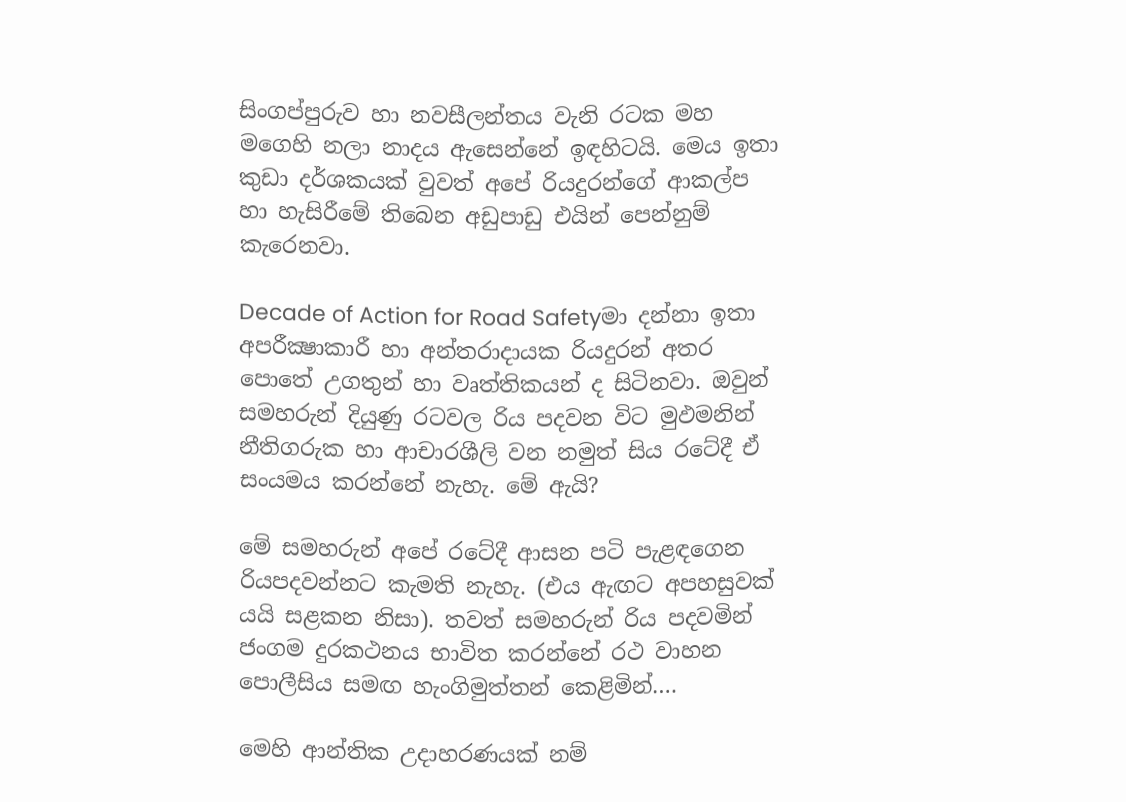සිංගප්පුරුව හා නවසීලන්තය වැනි රටක මහ මගෙහි නලා නාදය ඇසෙන්නේ ඉඳහිටයි. මෙය ඉතා කුඩා දර්ශකයක් වුවත් අපේ රියදුරන්ගේ ආකල්ප හා හැසිරීමේ තිබෙන අඩුපාඩු එයින් පෙන්නුම් කැරෙනවා.

Decade of Action for Road Safetyමා දන්නා ඉතා අපරීක්‍ෂාකාරී හා අන්තරාදායක රියදුරන් අතර පොතේ උගතුන් හා වෘත්තිකයන් ද සිටිනවා. ඔවුන් සමහරුන් දියුණු රටවල රිය පදවන විට මුඵමනින් නීතිගරුක හා ආචාරශීලි වන නමුත් සිය රටේදී ඒ සංයමය කරන්නේ නැහැ. මේ ඇයි?

මේ සමහරුන් අපේ රටේදී ආසන පටි පැළඳගෙන රියපදවන්නට කැමති නැහැ. (එය ඇඟට අපහසුවක් යයි සළකන නිසා). තවත් සමහරුන් රිය පදවමින් ජංගම දුරකථනය භාවිත කරන්නේ රථ වාහන පොලීසිය සමඟ හැංගිමුත්තන් කෙළිමින්….

මෙහි ආන්තික උදාහරණයක් නම්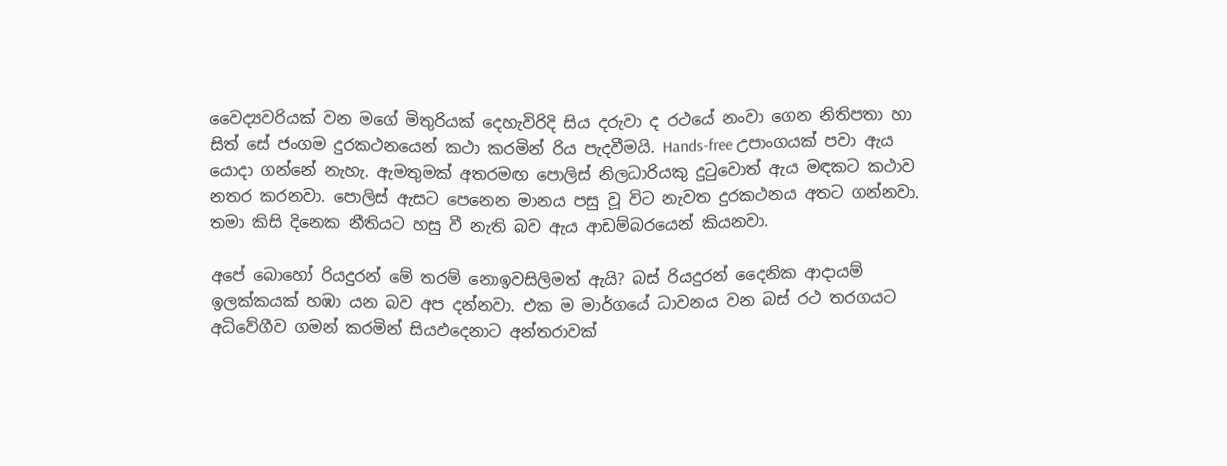වෛද්‍යවරියක් වන මගේ මිතුරියක් දෙහැවිරිදි සිය දරුවා ද රථයේ නංවා ගෙන නිතිපතා හා සිත් සේ ජංගම දුරකථනයෙන් කථා කරමින් රිය පැදවීමයි. Hands-free උපාංගයක් පවා ඇය යොදා ගන්නේ නැහැ. ඇමතුමක් අතරමඟ පොලිස් නිලධාරියකු දුටුවොත් ඇය මඳකට කථාව නතර කරනවා. පොලිස් ඇසට පෙනෙන මානය පසු වූ විට නැවත දුරකථනය අතට ගන්නවා. තමා කිසි දිනෙක නීතියට හසු වී නැති බව ඇය ආඩම්බරයෙන් කියනවා.

අපේ බොහෝ රියදුරන් මේ තරම් නොඉවසිලිමත් ඇයි? බස් රියදුරන් දෛනික ආදායම් ඉලක්කයක් හඹා යන බව අප දන්නවා. එක ම මාර්ගයේ ධාවනය වන බස් රථ තරගයට අධිවේගීව ගමන් කරමින් සියඵදෙනාට අන්තරාවක්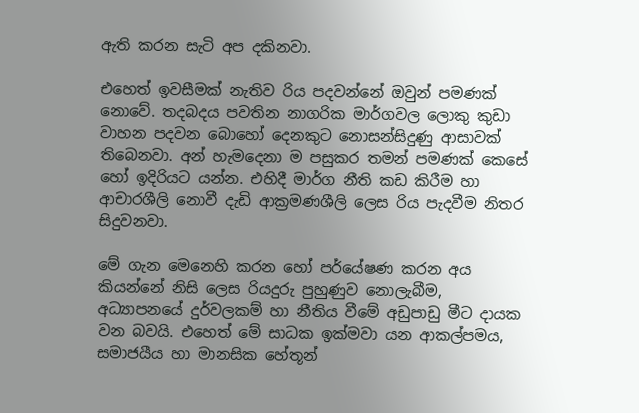ඇති කරන සැටි අප දකිනවා.

එහෙත් ඉවසීමක් නැතිව රිය පදවන්නේ ඔවුන් පමණක් නොවේ. තදබදය පවතින නාගරික මාර්ගවල ලොකු කුඩා වාහන පදවන බොහෝ දෙනකුට නොසන්සිදුණු ආසාවක් තිබෙනවා. අන් හැමදෙනා ම පසුකර තමන් පමණක් කෙසේ හෝ ඉදිරියට යන්න. එහිදී මාර්ග නීති කඩ කිරීම හා ආචාරශීලි නොවී දැඩි ආක්‍රමණශීලි ලෙස රිය පැදවීම නිතර සිදුවනවා.

මේ ගැන මෙනෙහි කරන හෝ පර්යේෂණ කරන අය කියන්නේ නිසි ලෙස රියදුරු පුහුණුව නොලැබීම, අධ්‍යාපනයේ දුර්වලකම් හා නීතිය වීමේ අඩුපාඩු මීට දායක වන බවයි. එහෙත් මේ සාධක ඉක්මවා යන ආකල්පමය, සමාජයීය හා මානසික හේතූන්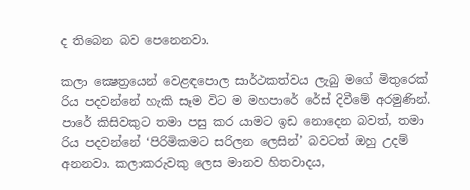ද තිබෙන බව පෙනෙනවා.

කලා ක්‍ෂෙත්‍රයෙන් වෙළඳපොල සාර්ථකත්වය ලැබු මගේ මිතුරෙක් රිය පදවන්නේ හැකි සෑම විට ම මහපාරේ රේස් දිවීමේ අරමුණින්. පාරේ කිසිවකුට තමා පසු කර යාමට ඉඩ නොදෙන බවත්, තමා රිය පදවන්නේ ‘පිරිමිකමට සරිලන ලෙසින්’ බවටත් ඔහු උදම් අනනවා. කලාකරුවකු ලෙස මානව හිතවාදය,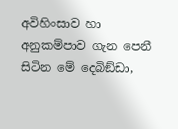අවිහිංසාව හා අනුකම්පාව ගැන පෙනී සිටින මේ දෙබිඞ්ඩා,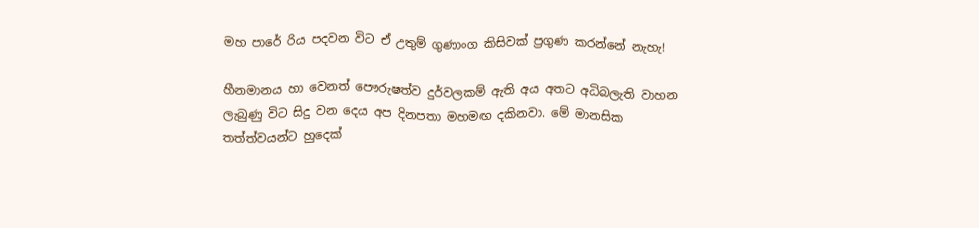මහ පාරේ රිය පදවන විට ඒ උතුම් ගුණාංග කිසිවක් ප්‍රගුණ කරන්නේ නැහැ!

හීනමානය හා වෙනත් පෞරුෂත්ව දුර්වලකම් ඇති අය අතට අධිබලැති වාහන ලැබුණු විට සිදු වන දෙය අප දිනපතා මහමඟ දකිනවා. මේ මානසික තත්ත්වයන්ට හුදෙක්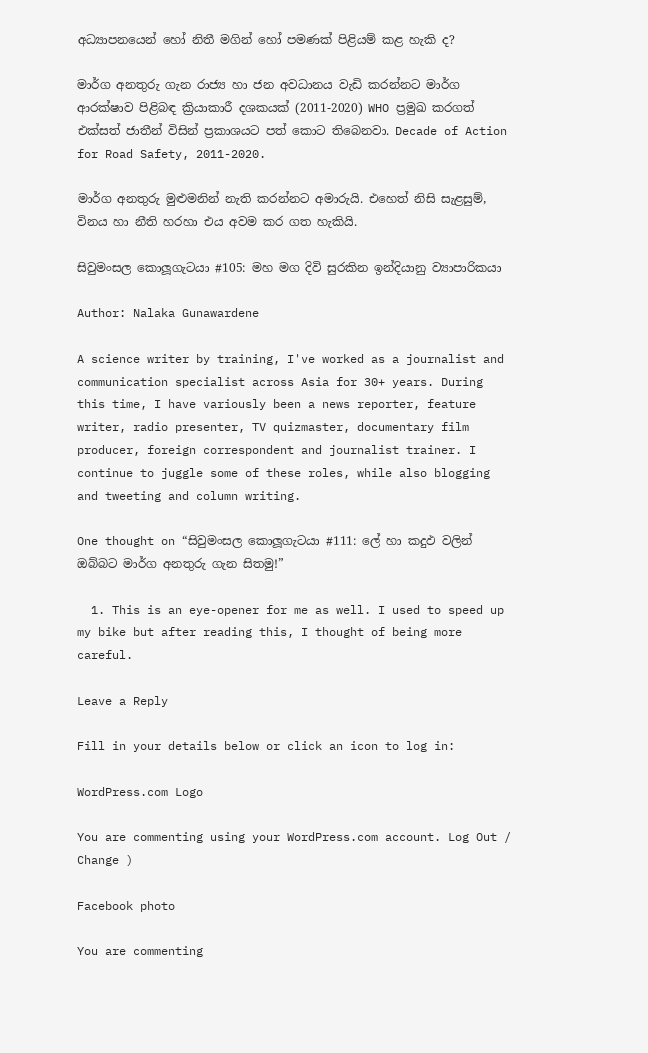අධ්‍යාපනයෙන් හෝ නිතී මගින් හෝ පමණක් පිළියම් කළ හැකි ද?

මාර්ග අනතුරු ගැන රාජ්‍ය හා ජන අවධානය වැඩි කරන්නට මාර්ග ආරක්ෂාව පිළිබඳ ක්‍රියාකාරී දශකයක් (2011-2020) WHO ප්‍රමුඛ කරගත් එක්සත් ජාතීන් විසින් ප්‍රකාශයට පත් කොට තිබෙනවා. Decade of Action for Road Safety, 2011-2020.

මාර්ග අනතුරු මුළුමනින් නැති කරන්නට අමාරුයි. එහෙත් නිසි සැළසුම්, විනය හා නීති හරහා එය අවම කර ගත හැකියි.

සිවුමංසල කොලූගැටයා #105: මහ මග දිවි සුරකින ඉන්දියානු ව්‍යාපාරිකයා

Author: Nalaka Gunawardene

A science writer by training, I've worked as a journalist and communication specialist across Asia for 30+ years. During this time, I have variously been a news reporter, feature writer, radio presenter, TV quizmaster, documentary film producer, foreign correspondent and journalist trainer. I continue to juggle some of these roles, while also blogging and tweeting and column writing.

One thought on “සිවුමංසල කොලූගැටයා #111: ලේ හා කදුඵ වලින් ඔබ්බට මාර්ග අනතුරු ගැන සිතමු!”

  1. This is an eye-opener for me as well. I used to speed up my bike but after reading this, I thought of being more careful.

Leave a Reply

Fill in your details below or click an icon to log in:

WordPress.com Logo

You are commenting using your WordPress.com account. Log Out /  Change )

Facebook photo

You are commenting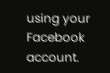using your Facebook account.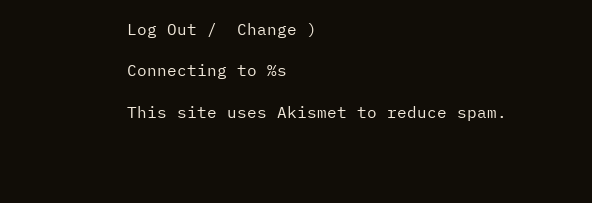Log Out /  Change )

Connecting to %s

This site uses Akismet to reduce spam.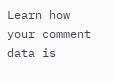Learn how your comment data is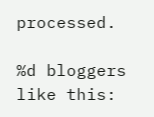processed.

%d bloggers like this: